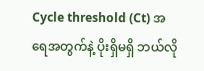Cycle threshold (Ct) အရေအတွက်နဲ့ ပိုးရှိမရှိ ဘယ်လို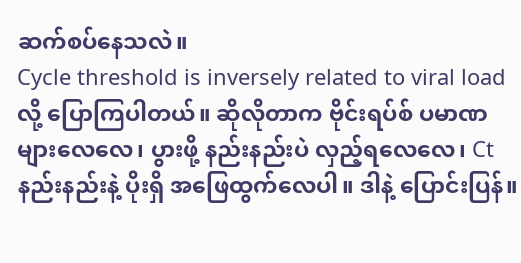ဆက်စပ်နေသလဲ။
Cycle threshold is inversely related to viral load လို့ ပြောကြပါတယ်။ ဆိုလိုတာက ဗိုင်းရပ်စ် ပမာဏ များလေလေ၊ ပွားဖို့ နည်းနည်းပဲ လှည့်ရလေလေ၊ Ctနည်းနည်းနဲ့ ပိုးရှိ အဖြေထွက်လေပါ။ ဒါနဲ့ ပြောင်းပြန်။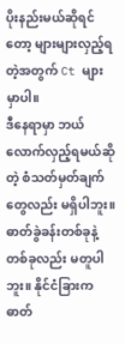ပိုးနည်းမယ်ဆိုရင်တော့ များများလှည့်ရတဲ့အတွက် Ct များမှာပါ။
ဒီနေရာမှာ ဘယ်လောက်လှည့်ရမယ်ဆိုတဲ့ စံသတ်မှတ်ချက်တွေလည်း မရှိပါဘူး။ ဓာတ်ခွဲခန်းတစ်ခုနဲ့ တစ်ခုလည်း မတူပါဘူး။ နိုင်ငံခြားက ဓာတ်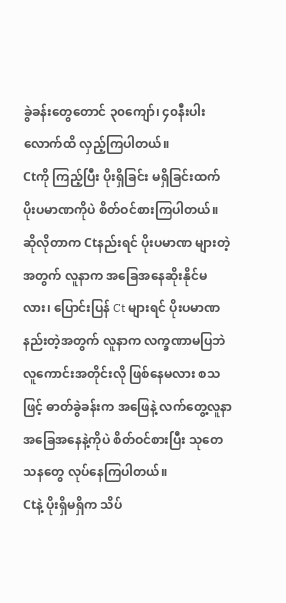ခွဲခန်းတွေတောင် ၃၀ကျော်၊ ၄၀နီးပါးလောက်ထိ လှည့်ကြပါတယ်။
Ctကို ကြည့်ပြီး ပိုးရှိခြင်း မရှိခြင်းထက် ပိုးပမာဏကိုပဲ စိတ်ဝင်စားကြပါတယ်။ ဆိုလိုတာက Ctနည်းရင် ပိုးပမာဏ များတဲ့အတွက် လူနာက အခြေအနေဆိုးနိုင်မလား၊ ပြောင်းပြန် Ct များရင် ပိုးပမာဏ နည်းတဲ့အတွက် လူနာက လက္ခဏာမပြဘဲ လူကောင်းအတိုင်းလို ဖြစ်နေမလား စသဖြင့် ဓာတ်ခွဲခန်းက အဖြေနဲ့ လက်တွေ့လူနာအခြေအနေနဲ့ကိုပဲ စိတ်ဝင်စားပြီး သုတေသနတွေ လုပ်နေကြပါတယ်။
Ctနဲ့ ပိုးရှိမရှိက သိပ်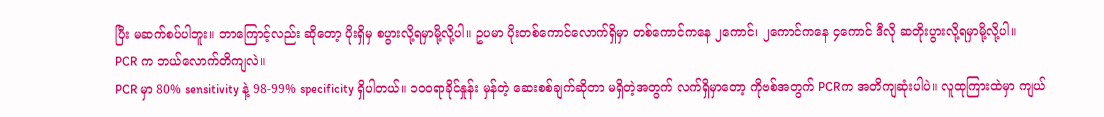ပြီး မဆက်စပ်ပါဘူး။ ဘာကြောင့်လည်း ဆိုတော့ ပိုးရှိမှ စပွားလို့ရမှာမို့လို့ပါ။ ဥပမာ ပိုးတစ်ကောင်လောက်ရှိမှာ တစ်ကောင်ကနေ ၂ကောင်၊ ၂ကောင်ကနေ ၄ကောင် ဒီလို ဆတိုးပွားလို့ရမှာမို့လို့ပါ။
PCR က ဘယ်လောက်တိကျလဲ။
PCR မှာ 80% sensitivity နဲ့ 98-99% specificity ရှိပါတယ်။ ၁၀၀ရာခိုင်နှုန်း မှန်တဲ့ ဆေးစစ်ချက်ဆိုတာ မရှိတဲ့အတွက် လက်ရှိမှာတော့ ကိုဗစ်အတွက် PCRက အတိကျဆုံးပါပဲ။ လူထုကြားထဲမှာ ကျယ်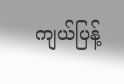ကျယ်ပြန့်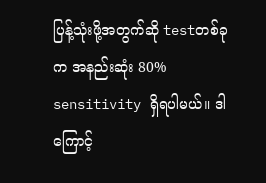ပြန့်သုံးဖို့အတွက်ဆို testတစ်ခုက အနည်းဆုံး 80% sensitivity ရှိရပါမယ်။ ဒါကြောင့်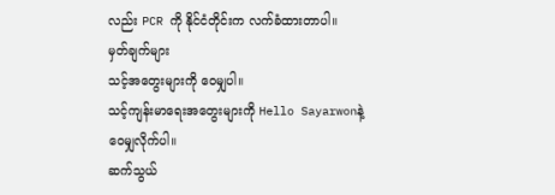လည်း PCR ကို နိုင်ငံတိုင်းက လက်ခံထားတာပါ။
မှတ်ချက်များ
သင့်အတွေးများကို ဝေမျှပါ။
သင့်ကျန်းမာရေးအတွေးများကို Hello Sayarwonနဲ့ ဝေမျှလိုက်ပါ။
ဆက်သွယ်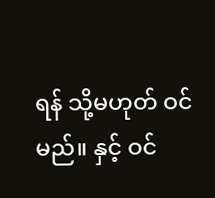ရန် သို့မဟုတ် ဝင်မည်။ နှင့် ဝင်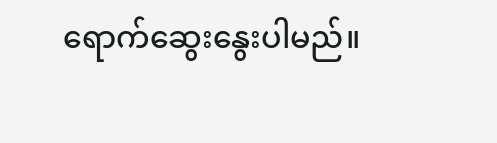ရောက်ဆွေးနွေးပါမည်။